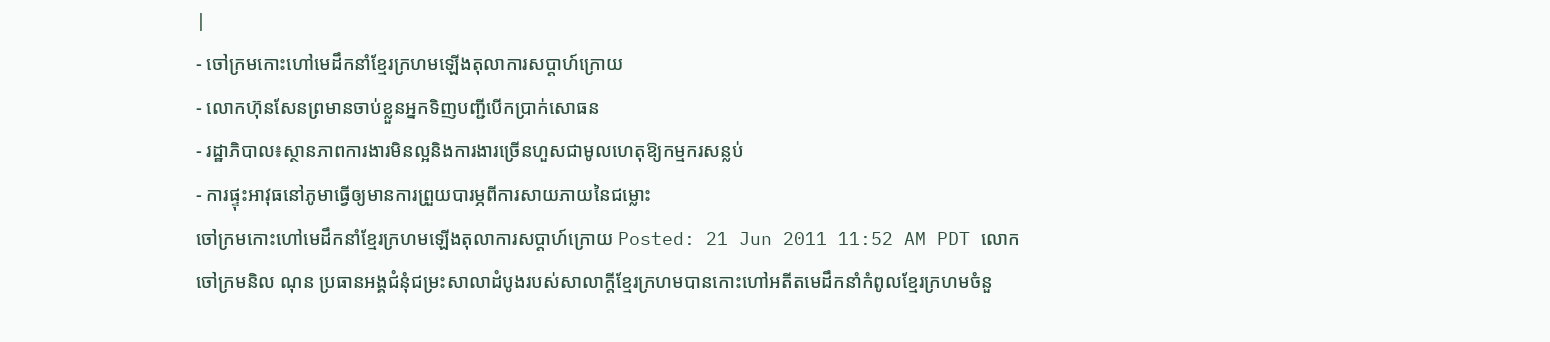|
- ចៅក្រមកោះហៅមេដឹកនាំខ្មែរក្រហមឡើងតុលាការសប្តាហ៍ក្រោយ
- លោកហ៊ុនសែនព្រមានចាប់ខ្លួនអ្នកទិញបញ្ជីបើកប្រាក់សោធន
- រដ្ឋាភិបាល៖ស្ថានភាពការងារមិនល្អនិងការងារច្រើនហួសជាមូលហេតុឱ្យកម្មករសន្លប់
- ការផ្ទុះអាវុធនៅភូមាធ្វើឲ្យមានការព្រួយបារម្ភពីការសាយភាយនៃជម្លោះ
ចៅក្រមកោះហៅមេដឹកនាំខ្មែរក្រហមឡើងតុលាការសប្តាហ៍ក្រោយ Posted: 21 Jun 2011 11:52 AM PDT លោកចៅក្រមនិល ណុន ប្រធានអង្គជំនុំជម្រះសាលាដំបូងរបស់សាលាក្តីខ្មែរក្រហមបានកោះហៅអតីតមេដឹកនាំកំពូលខ្មែរក្រហមចំនួ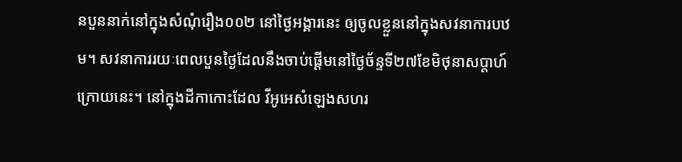នបួននាក់នៅក្នុងសំណុំរឿង០០២ នៅថ្ងៃអង្គារនេះ ឲ្យចូលខ្លួននៅក្នុងសវនាការបឋម។ សវនាការរយៈពេលបួនថ្ងៃដែលនឹងចាប់ផ្តើមនៅថ្ងៃច័ន្ទទី២៧ខែមិថុនាសប្តាហ៍ក្រោយនេះ។ នៅក្នុងដីកាកោះដែល វីអូអេសំឡេងសហរ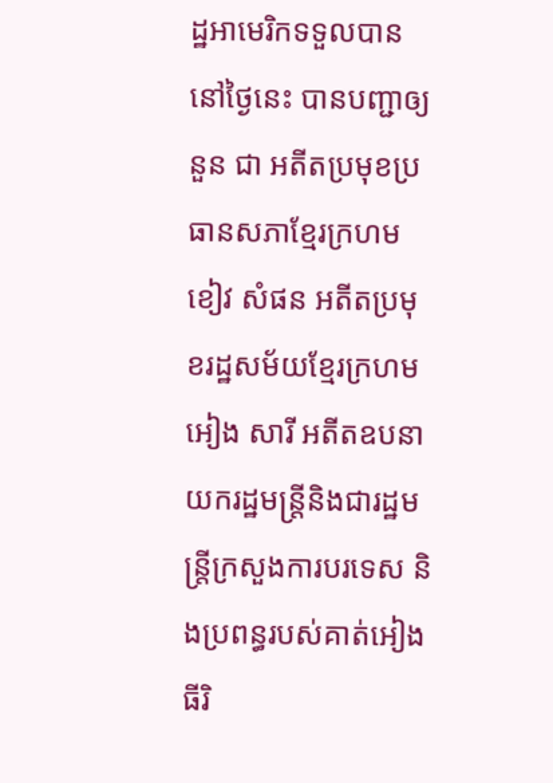ដ្ឋអាមេរិកទទួលបាននៅថ្ងៃនេះ បានបញ្ជាឲ្យនួន ជា អតីតប្រមុខប្រធានសភាខ្មែរក្រហម ខៀវ សំផន អតីតប្រមុខរដ្ឋសម័យខ្មែរក្រហម អៀង សារី អតីតឧបនាយករដ្ឋមន្រ្តីនិងជារដ្ឋមន្រ្តីក្រសួងការបរទេស និងប្រពន្ធរបស់គាត់អៀង ធីរិ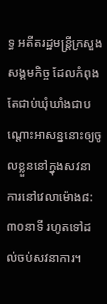ទ្ធ អតីតរដ្ឋមន្រ្តីក្រសួងសង្គមកិច្ច ដែលកំពុងតែជាប់ឃុំឃាំងជាបណ្តោះអាសន្ននោះឲ្យចូលខ្លួននៅក្នុងសវនាការនៅវេលាម៉ោង៨:៣០នាទី រហូតទៅដល់ចប់សវនាការ។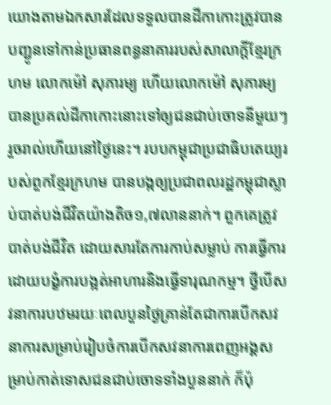យោងតាមឯកសារដែលទទួលបានដីកាកោះត្រូវបានបញ្ជូនទៅកាន់ប្រធានពន្ធនាគាររបស់សាលាក្តីខ្មែរក្រហម លោកម៉ៅ សុភារម្យ ហើយលោកម៉ៅ សុភារម្យ បានប្រគល់ដីកាកោះនោះទៅឲ្យជនជាប់ចោទនីមួយៗរួចរាល់ហើយនៅថ្ងៃនេះ។ របបកម្ពុជាប្រជាធិបតេយ្យរបស់ពួកខ្មែរក្រហម បានបង្កឲ្យប្រជាពលរដ្ឋកម្ពុជាស្លាប់បាត់បង់ជីវិតយ៉ាងតិច១,៧លាននាក់។ ពួកគេត្រូវបាត់បង់ជីវិត ដោយសារតែការកាប់សម្លាប់ ការធ្វើការដោយបង្ខំការបង្អត់អាហារនិងធ្វើទារុណកម្ម។ ថ្វីបើសវនាការបឋមរយៈពេលបួនថ្ងៃគ្រាន់តែជាការបើកសវនាការសម្រាប់រៀបចំការបើកសវនាការពេញអង្គសម្រាប់កាត់ទោសជនជាប់ចោទទាំងបួននាក់ ក៏ប៉ុ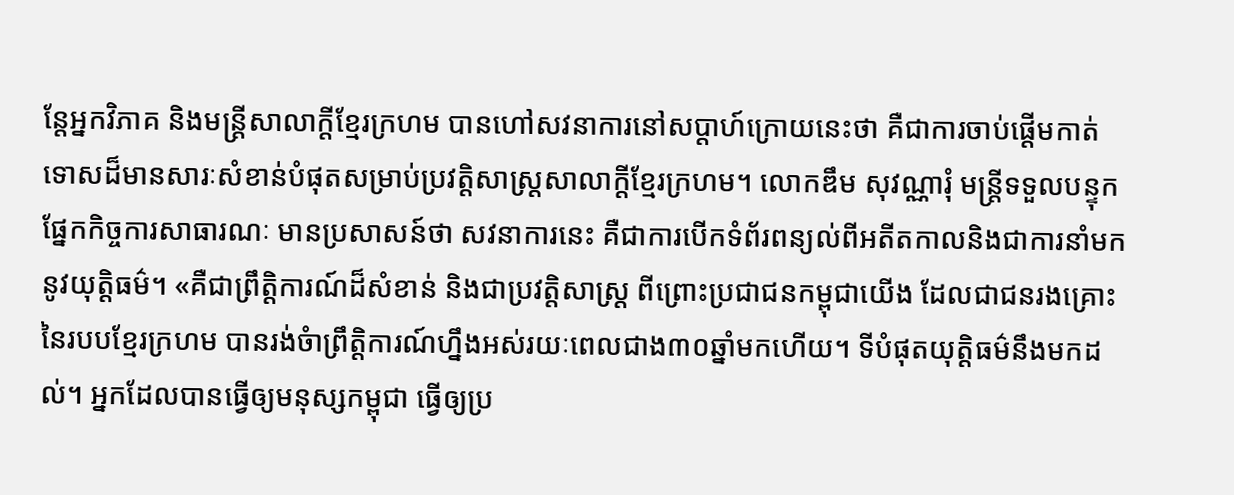ន្តែអ្នកវិភាគ និងមន្រ្តីសាលាក្តីខ្មែរក្រហម បានហៅសវនាការនៅសប្តាហ៍ក្រោយនេះថា គឺជាការចាប់ផ្តើមកាត់ទោសដ៏មានសារៈសំខាន់បំផុតសម្រាប់ប្រវត្តិសាស្រ្តសាលាក្តីខ្មែរក្រហម។ លោកឌឹម សុវណ្ណារុំ មន្រ្តីទទួលបន្ទុកផ្នែកកិច្ចការសាធារណៈ មានប្រសាសន៍ថា សវនាការនេះ គឺជាការបើកទំព័រពន្យល់ពីអតីតកាលនិងជាការនាំមកនូវយុត្តិធម៌។ «គឺជាព្រឹត្តិការណ៍ដ៏សំខាន់ និងជាប្រវត្តិសាស្រ្ត ពីព្រោះប្រជាជនកម្ពុជាយើង ដែលជាជនរងគ្រោះនៃរបបខ្មែរក្រហម បានរង់ចំាព្រឹត្តិការណ៍ហ្នឹងអស់រយៈពេលជាង៣០ឆ្នាំមកហើយ។ ទីបំផុតយុត្តិធម៌នឹងមកដល់។ អ្នកដែលបានធ្វើឲ្យមនុស្សកម្ពុជា ធ្វើឲ្យប្រ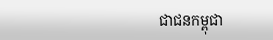ជាជនកម្ពុជា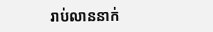រាប់លាននាក់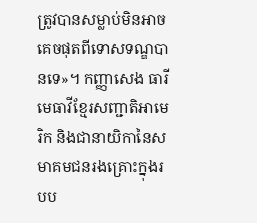ត្រូវបានសម្លាប់មិនអាចគេចផុតពីទោសទណ្ឌបានទេ»។ កញ្ញាសេង ធារី មេធាវីខ្មែរសញ្ជាតិអាមេរិក និងជានាយិកានៃសមាគមជនរងគ្រោះក្នុងរបប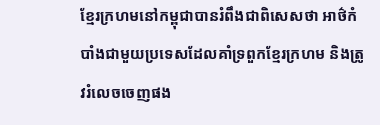ខ្មែរក្រហមនៅកម្ពុជាបានរំពឹងជាពិសេសថា អាថ៌កំបាំងជាមួយប្រទេសដែលគាំទ្រពួកខ្មែរក្រហម និងត្រូវរំលេចចេញផង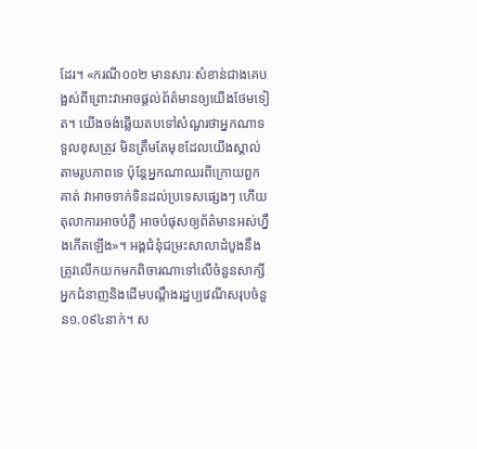ដែរ។ «ករណី០០២ មានសារៈសំខាន់ជាងគេបង្អស់ពីព្រោះវាអាចផ្តល់ព័ត៌មានឲ្យយើងថែមទៀត។ យើងចង់ឆ្លើយតបទៅសំណួរថាអ្នកណាទទួលខុសត្រូវ មិនត្រឹមតែមុខដែលយើងស្គាល់តាមរូបភាពទេ ប៉ុន្តែអ្នកណាឈរពីក្រោយពួកគាត់ វាអាចទាក់ទិនដល់ប្រទេសផ្សេងៗ ហើយតុលាការអាចបំភ្លឺ អាចបំផុសឲ្យព័ត៌មានអស់ហ្នឹងកើតឡើង»។ អង្គជំនុំជម្រះសាលាដំបូងនឹងត្រូវលើកយកមកពិចារណាទៅលើចំនួនសាក្សី អ្នកជំនាញនិងដើមបណ្តឹងរដ្ឋប្បវេណីសរុបចំនួន១.០៩៤នាក់។ ស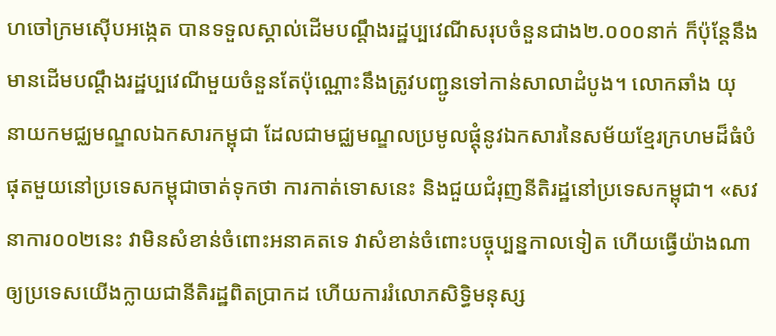ហចៅក្រមស៊ើបអង្កេត បានទទួលស្គាល់ដើមបណ្តឹងរដ្ឋប្បវេណីសរុបចំនួនជាង២.០០០នាក់ ក៏ប៉ុន្តែនឹងមានដើមបណ្តឹងរដ្ឋប្បវេណីមួយចំនួនតែប៉ុណ្ណោះនឹងត្រូវបញ្ជូនទៅកាន់សាលាដំបូង។ លោកឆាំង យុ នាយកមជ្ឈមណ្ឌលឯកសារកម្ពុជា ដែលជាមជ្ឈមណ្ឌលប្រមូលផ្តុំនូវឯកសារនៃសម័យខ្មែរក្រហមដ៏ធំបំផុតមួយនៅប្រទេសកម្ពុជាចាត់ទុកថា ការកាត់ទោសនេះ និងជួយជំរុញនីតិរដ្ឋនៅប្រទេសកម្ពុជា។ «សវនាការ០០២នេះ វាមិនសំខាន់ចំពោះអនាគតទេ វាសំខាន់ចំពោះបច្ចុប្បន្នកាលទៀត ហើយធ្វើយ៉ាងណាឲ្យប្រទេសយើងក្លាយជានីតិរដ្ឋពិតប្រាកដ ហើយការរំលោភសិទ្ធិមនុស្ស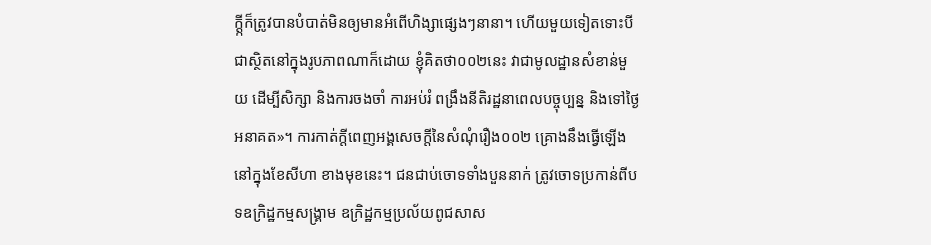ក្តី្កក៏ត្រូវបានបំបាត់មិនឲ្យមានអំពើហិង្សាផ្សេងៗនានា។ ហើយមួយទៀតទោះបីជាស្ថិតនៅក្នុងរូបភាពណាក៏ដោយ ខ្ញុំគិតថា០០២នេះ វាជាមូលដ្ឋានសំខាន់មួយ ដើម្បីសិក្សា និងការចងចាំ ការអប់រំ ពង្រឹងនីតិរដ្ឋនាពេលបច្ចុប្បន្ន និងទៅថ្ងៃអនាគត»។ ការកាត់ក្តីពេញអង្គសេចក្តីនៃសំណុំរឿង០០២ គ្រោងនឹងធ្វើឡើងនៅក្នុងខែសីហា ខាងមុខនេះ។ ជនជាប់ចោទទាំងបួននាក់ ត្រូវចោទប្រកាន់ពីបទឧក្រិដ្ឋកម្មសង្គ្រាម ឧក្រិដ្ឋកម្មប្រល័យពូជសាស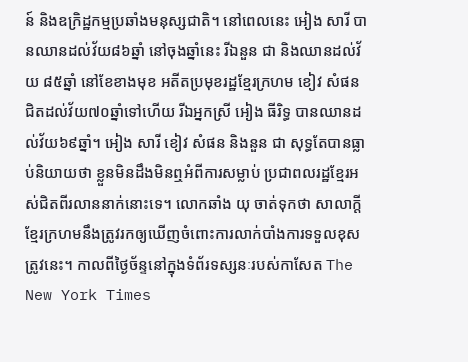ន៍ និងឧក្រិដ្ឋកម្មប្រឆាំងមនុស្សជាតិ។ នៅពេលនេះ អៀង សារី បានឈានដល់វ័យ៨៦ឆ្នាំ នៅចុងឆ្នាំនេះ រីឯនួន ជា និងឈានដល់វ័យ ៨៥ឆ្នាំ នៅខែខាងមុខ អតីតប្រមុខរដ្ឋខ្មែរក្រហម ខៀវ សំផន ជិតដល់វ័យ៧០ឆ្នាំទៅហើយ រីឯអ្នកស្រី អៀង ធីរិទ្ធ បានឈានដល់វ័យ៦៩ឆ្នាំ។ អៀង សារី ខៀវ សំផន និងនួន ជា សុទ្ធតែបានធ្លាប់និយាយថា ខ្លួនមិនដឹងមិនឮអំពីការសម្លាប់ ប្រជាពលរដ្ឋខ្មែរអស់ជិតពីរលាននាក់នោះទេ។ លោកឆាំង យុ ចាត់ទុកថា សាលាក្តីខ្មែរក្រហមនឹងត្រូវរកឲ្យឃើញចំពោះការលាក់បាំងការទទួលខុសត្រូវនេះ។ កាលពីថ្ងៃច័ន្ទនៅក្នុងទំព័រទស្សនៈរបស់កាសែត The New York Times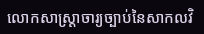លោកសាស្រ្តាចារ្យច្បាប់នៃសាកលវិ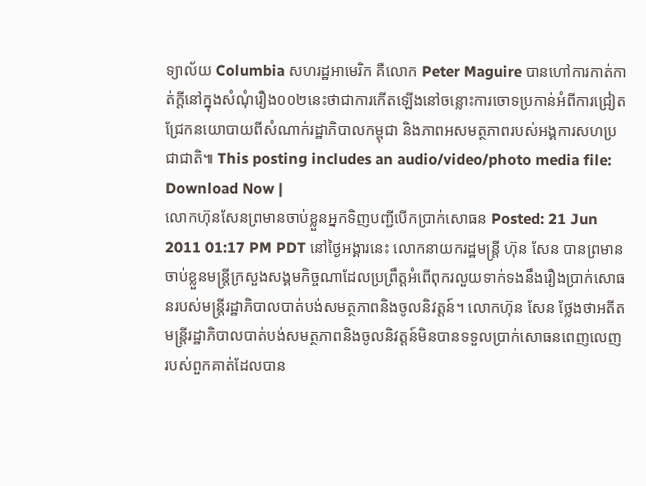ទ្យាល័យ Columbia សហរដ្ឋអាមេរិក គឺលោក Peter Maguire បានហៅការកាត់កាត់ក្តីនៅក្នុងសំណុំរឿង០០២នេះថាជាការកើតឡើងនៅចន្លោះការចោទប្រកាន់អំពីការជ្រៀតជ្រែកនយោបាយពីសំណាក់រដ្ឋាភិបាលកម្ពុជា និងភាពអសមត្ថភាពរបស់អង្គការសហប្រជាជាតិ៕ This posting includes an audio/video/photo media file: Download Now |
លោកហ៊ុនសែនព្រមានចាប់ខ្លួនអ្នកទិញបញ្ជីបើកប្រាក់សោធន Posted: 21 Jun 2011 01:17 PM PDT នៅថ្ងៃអង្គារនេះ លោកនាយករដ្ឋមន្ត្រី ហ៊ុន សែន បានព្រមានចាប់ខ្លួនមន្ត្រីក្រសួងសង្គមកិច្ចណាដែលប្រព្រឹត្តអំពើពុករលួយទាក់ទងនឹងរឿងប្រាក់សោធនរបស់មន្ត្រីរដ្ឋាភិបាលបាត់បង់សមត្ថភាពនិងចូលនិវត្តន៍។ លោកហ៊ុន សែន ថ្លែងថាអតីតមន្ត្រីរដ្ឋាភិបាលបាត់បង់សមត្ថភាពនិងចូលនិវត្តន៍មិនបានទទួលប្រាក់សោធនពេញលេញរបស់ពួកគាត់ដែលបាន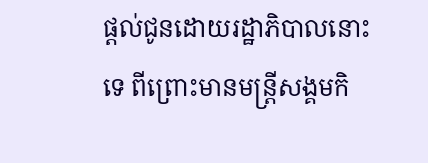ផ្តល់ជូនដោយរដ្ឋាភិបាលនោះទេ ពីព្រោះមានមន្ត្រីសង្គមកិ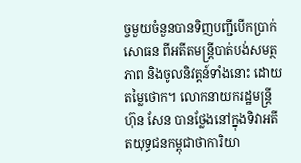ច្ចមួយចំនួនបានទិញបញ្ជីបើកប្រាក់សោធន ពីអតីតមន្ត្រីបាត់បង់សមត្ថភាព និងចូលនិវត្តន៍ទាំងនោះ ដោយតម្លៃថោក។ លោកនាយករដ្ឋមន្ត្រី ហ៊ុន សែន បានថ្លែងនៅក្នុងទិវាអតីតយុទ្ធជនកម្ពុជាថាការិយា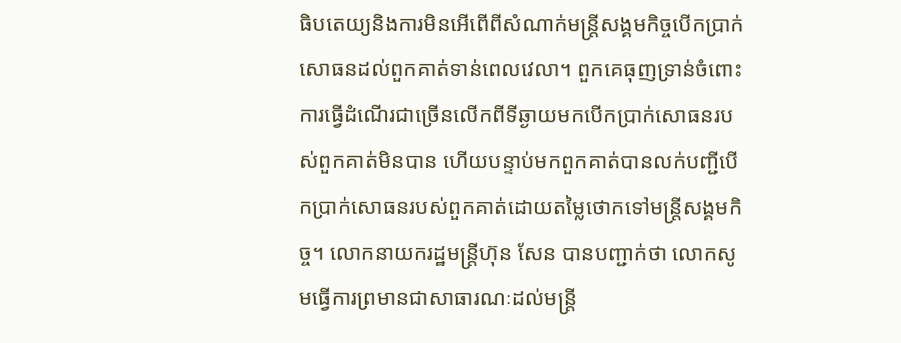ធិបតេយ្យនិងការមិនអើពើពីសំណាក់មន្ត្រីសង្គមកិច្ចបើកប្រាក់សោធនដល់ពួកគាត់ទាន់ពេលវេលា។ ពួកគេធុញទ្រាន់ចំពោះការធ្វើដំណើរជាច្រើនលើកពីទីឆ្ងាយមកបើកប្រាក់សោធនរបស់ពួកគាត់មិនបាន ហើយបន្ទាប់មកពួកគាត់បានលក់បញ្ជីបើកប្រាក់សោធនរបស់ពួកគាត់ដោយតម្លៃថោកទៅមន្រ្តីសង្គមកិច្ច។ លោកនាយករដ្ឋមន្ត្រីហ៊ុន សែន បានបញ្ជាក់ថា លោកសូមធ្វើការព្រមានជាសាធារណៈដល់មន្ត្រី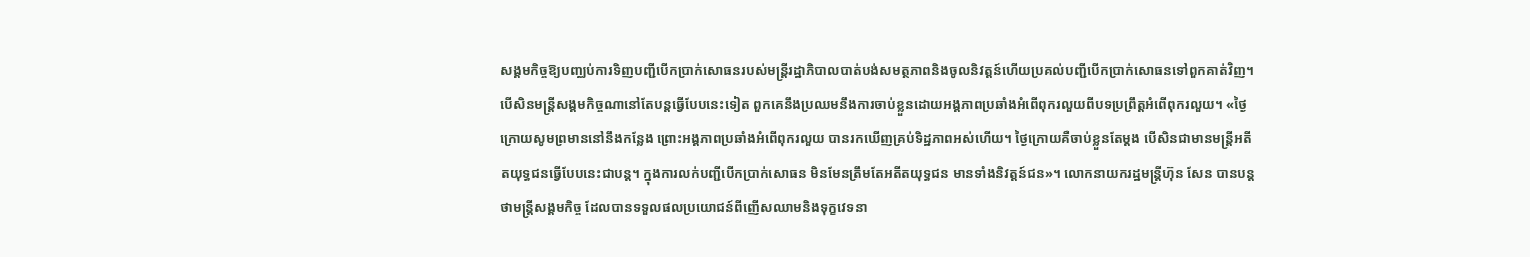សង្គមកិច្ចឱ្យបញ្ឈប់ការទិញបញ្ជីបើកប្រាក់សោធនរបស់មន្ត្រីរដ្ឋាភិបាលបាត់បង់សមត្ថភាពនិងចូលនិវត្តន៍ហើយប្រគល់បញ្ជីបើកប្រាក់សោធនទៅពួកគាត់វិញ។ បើសិនមន្ត្រីសង្គមកិច្ចណានៅតែបន្តធ្វើបែបនេះទៀត ពួកគេនឹងប្រឈមនឹងការចាប់ខ្លួនដោយអង្គភាពប្រឆាំងអំពើពុករលួយពីបទប្រព្រឹត្តអំពើពុករលួយ។ «ថ្ងៃក្រោយសូមព្រមាននៅនឹងកន្លែង ព្រោះអង្គភាពប្រឆាំងអំពើពុករលួយ បានរកឃើញគ្រប់ទិដ្ឋភាពអស់ហើយ។ ថ្ងៃក្រោយគឺចាប់ខ្លួនតែម្តង បើសិនជាមានមន្រ្តីអតីតយុទ្ធជនធ្វើបែបនេះជាបន្ត។ ក្នុងការលក់បញ្ជីបើកប្រាក់សោធន មិនមែនត្រឹមតែអតីតយុទ្ធជន មានទាំងនិវត្តន៍ជន»។ លោកនាយករដ្ឋមន្ត្រីហ៊ុន សែន បានបន្តថាមន្ត្រីសង្គមកិច្ច ដែលបានទទួលផលប្រយោជន៍ពីញើសឈាមនិងទុក្ខវេទនា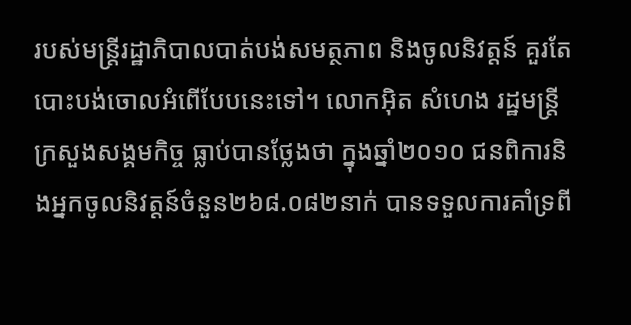របស់មន្ត្រីរដ្ឋាភិបាលបាត់បង់សមត្ថភាព និងចូលនិវត្តន៍ គួរតែបោះបង់ចោលអំពើបែបនេះទៅ។ លោកអ៊ិត សំហេង រដ្ឋមន្ត្រីក្រសួងសង្គមកិច្ច ធ្លាប់បានថ្លែងថា ក្នុងឆ្នាំ២០១០ ជនពិការនិងអ្នកចូលនិវត្តន៍ចំនួន២៦៨.០៨២នាក់ បានទទួលការគាំទ្រពី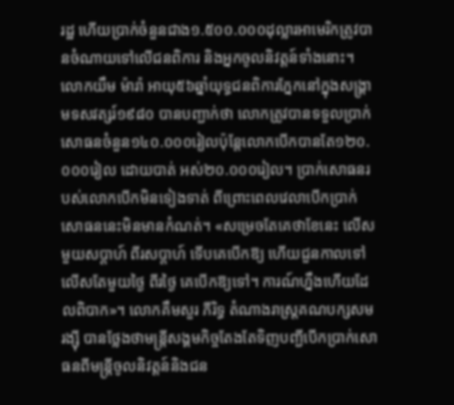រដ្ឋ ហើយប្រាក់ចំនួនជាង១.៥០០.០០០ដុល្លារអាមេរិកត្រូវបានចំណាយទៅលើជនពិការ និងអ្នកចូលនិវត្តន៍ទាំងនោះ។ លោកយឹម ម៉ារ៉ា អាយុ៥៦ឆ្នាំយុទ្ធជនពិការភ្នែកនៅក្នុងសង្គ្រាមទសវត្សរ៍១៩៨០ បានបញ្ជាក់ថា លោកត្រូវបានទទួលប្រាក់សោធនចំនួន១៤០.០០០រៀលប៉ុន្តែលោកបើកបានតែ១២០.០០០រៀល ដោយបាត់ អស់២០.០០០រៀល។ ប្រាក់សោធនរបស់លោកបើកមិនទៀងទាត់ ពីព្រោះពេលវេលាបើកប្រាក់សោធននេះមិនមានកំណត់។ «សម្រេចតែគេថាខែនេះ លើសមួយសប្តាហ៍ ពីរសប្តាហ៍ ទើបគេបើកឱ្យ ហើយជួនកាលទៅលើសតែមួយថ្ងៃ ពីរថ្ងៃ គេបើកឱ្យទៅ។ ការណ៍ហ្នឹងហើយដែលពិបាក»។ លោកគឹមសួរ ភីរិទ្ធ តំណាងរាស្ត្រគណបក្សសម រង្ស៊ី បានថ្លែងថាមន្ត្រីសង្គមកិច្ចតែងតែទិញបញ្ជីបើកប្រាក់សោធនពីមន្ត្រីចូលនិវត្តន៍និងជន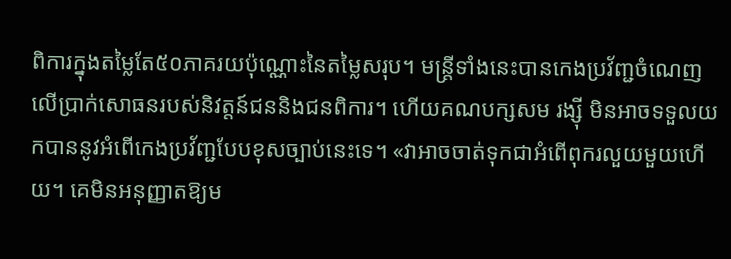ពិការក្នុងតម្លៃតែ៥០ភាគរយប៉ុណ្ណោះនៃតម្លៃសរុប។ មន្ត្រីទាំងនេះបានកេងប្រវ័ញ្ជចំណេញលើប្រាក់សោធនរបស់និវត្តន៍ជននិងជនពិការ។ ហើយគណបក្សសម រង្ស៊ី មិនអាចទទួលយកបាននូវអំពើកេងប្រវ័ញ្ជបែបខុសច្បាប់នេះទេ។ «វាអាចចាត់ទុកជាអំពើពុករលួយមួយហើយ។ គេមិនអនុញ្ញាតឱ្យម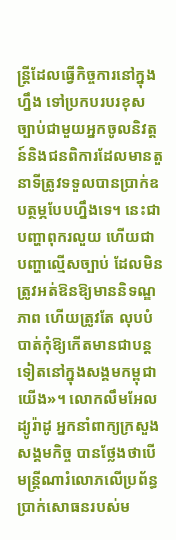ន្ត្រីដែលធ្វើកិច្ចការនៅក្នុងហ្នឹង ទៅប្រកបរបរខុសច្បាប់ជាមួយអ្នកចូលនិវត្តន៍និងជនពិការដែលមានតួនាទីត្រូវទទួលបានប្រាក់ឧបត្ថម្ភបែបហ្នឹងទេ។ នេះជាបញ្ហាពុករលួយ ហើយជាបញ្ហាល្មើសច្បាប់ ដែលមិនត្រូវអត់ឱនឱ្យមាននិទណ្ឌភាព ហើយត្រូវតែ លុបបំបាត់កុំឱ្យកើតមានជាបន្តទៀតនៅក្នុងសង្គមកម្ពុជាយើង»។ លោកលឹមអែល ដ្យូរ៉ាដូ អ្នកនាំពាក្យក្រសួងសង្គមកិច្ច បានថ្លែងថាបើមន្ត្រីណារំលោភលើប្រព័ន្ធប្រាក់សោធនរបស់ម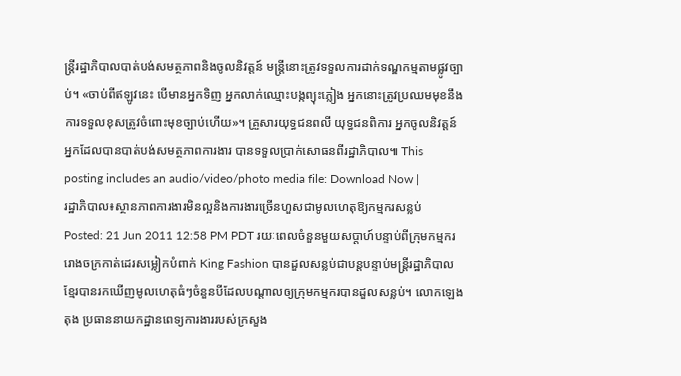ន្ត្រីរដ្ឋាភិបាលបាត់បង់សមត្ថភាពនិងចូលនិវត្តន៍ មន្ត្រីនោះត្រូវទទួលការដាក់ទណ្ឌកម្មតាមផ្លូវច្បាប់។ «ចាប់ពីឥឡូវនេះ បើមានអ្នកទិញ អ្នកលាក់ឈ្មោះបង្កព្យុះភ្លៀង អ្នកនោះត្រូវប្រឈមមុខនឹង ការទទួលខុសត្រូវចំពោះមុខច្បាប់ហើយ»។ គ្រួសារយុទ្ធជនពលី យុទ្ធជនពិការ អ្នកចូលនិវត្តន៍ អ្នកដែលបានបាត់បង់សមត្ថភាពការងារ បានទទួលប្រាក់សោធនពីរដ្ឋាភិបាល៕ This posting includes an audio/video/photo media file: Download Now |
រដ្ឋាភិបាល៖ស្ថានភាពការងារមិនល្អនិងការងារច្រើនហួសជាមូលហេតុឱ្យកម្មករសន្លប់ Posted: 21 Jun 2011 12:58 PM PDT រយៈពេលចំនួនមួយសប្តាហ៍បន្ទាប់ពីក្រុមកម្មកររោងចក្រកាត់ដេរសម្លៀកបំពាក់ King Fashion បានដួលសន្លប់ជាបន្តបន្ទាប់មន្រ្តីរដ្ឋាភិបាលខ្មែរបានរកឃើញមូលហេតុធំៗចំនួនបីដែលបណ្តាលឲ្យក្រុមកម្មករបានដួលសន្លប់។ លោកឡេង តុង ប្រធាននាយកដ្ឋានពេទ្យការងាររបស់ក្រសួង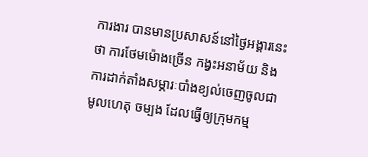ការងារ បានមានប្រសាសន៍នៅថ្ងៃអង្គារនេះថា ការថែមម៉ោងច្រើន កង្វះអនាម័យ និងការដាក់តាំងសម្ភារៈបាំងខ្យល់ចេញចូលជាមូលហេតុ ចម្បង ដែលធ្វើឲ្យក្រុមកម្ម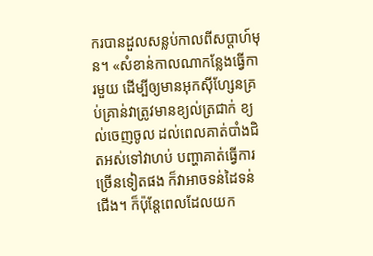ករបានដួលសន្លប់កាលពីសប្តាហ៍មុន។ «សំខាន់កាលណាកន្លែងធ្វើការមួយ ដើម្បីឲ្យមានអុកស៊ីហ្សែនគ្រប់គ្រាន់វាត្រូវមានខ្យល់ត្រជាក់ ខ្យល់ចេញចូល ដល់ពេលគាត់បាំងជិតអស់ទៅវាហប់ បញ្ហាគាត់ធ្វើការច្រើនទៀតផង ក៏វាអាចទន់ដៃទន់ជើង។ ក៏ប៉ុន្តែពេលដែលយក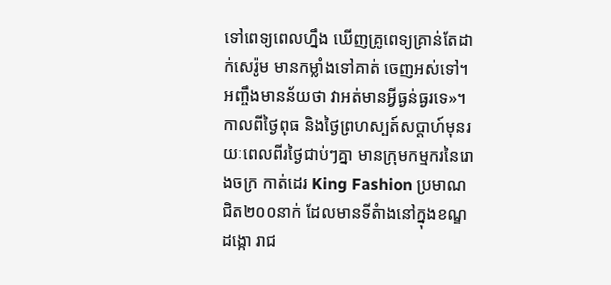ទៅពេទ្យពេលហ្នឹង ឃើញគ្រូពេទ្យគ្រាន់តែដាក់សេរ៉ូម មានកម្លាំងទៅគាត់ ចេញអស់ទៅ។ អញ្ចឹងមានន័យថា វាអត់មានអ្វីធ្ងន់ធ្ងរទេ»។ កាលពីថ្ងៃពុធ និងថ្ងៃព្រហស្បត៍សប្តាហ៍មុនរយៈពេលពីរថ្ងៃជាប់ៗគ្នា មានក្រុមកម្មករនៃរោងចក្រ កាត់ដេរ King Fashion ប្រមាណជិត២០០នាក់ ដែលមានទីតំាងនៅក្នុងខណ្ឌដង្កោ រាជ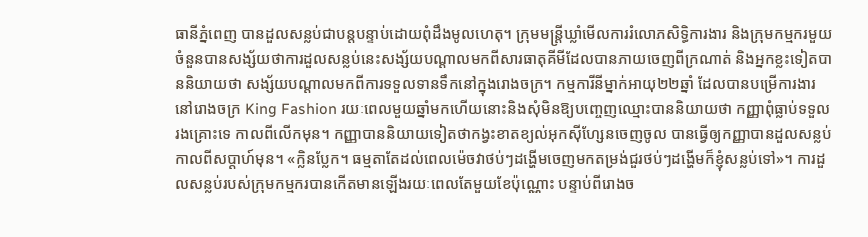ធានីភ្នំពេញ បានដួលសន្លប់ជាបន្តបន្ទាប់ដោយពុំដឹងមូលហេតុ។ ក្រុមមន្រ្តីឃ្លាំមើលការរំលោភសិទ្ធិការងារ និងក្រុមកម្មករមួយចំនួនបានសង្ស័យថាការដួលសន្លប់នេះសង្ស័យបណ្តាលមកពីសារធាតុគីមីដែលបានភាយចេញពីក្រណាត់ និងអ្នកខ្លះទៀតបាននិយាយថា សង្ស័យបណ្តាលមកពីការទទួលទានទឹកនៅក្នុងរោងចក្រ។ កម្មការីនីម្នាក់អាយុ២២ឆ្នាំ ដែលបានបម្រើការងារនៅរោងចក្រ King Fashion រយៈពេលមួយឆ្នាំមកហើយនោះនិងសុំមិនឱ្យបញ្ចេញឈ្មោះបាននិយាយថា កញ្ញាពុំធ្លាប់ទទួលរងគ្រោះទេ កាលពីលើកមុន។ កញ្ញាបាននិយាយទៀតថាកង្វះខាតខ្យល់អុកស៊ីហ្សែនចេញចូល បានធ្វើឲ្យកញ្ញាបានដួលសន្លប់ កាលពីសប្តាហ៍មុន។ «ក្លិនប្លែក។ ធម្មតាតែដល់ពេលម៉េចវាថប់ៗដង្ហើមចេញមកតម្រង់ជួរថប់ៗដង្ហើមក៏ខ្ញុំសន្លប់ទៅ»។ ការដួលសន្លប់របស់ក្រុមកម្មករបានកើតមានឡើងរយៈពេលតែមួយខែប៉ុណ្ណោះ បន្ទាប់ពីរោងច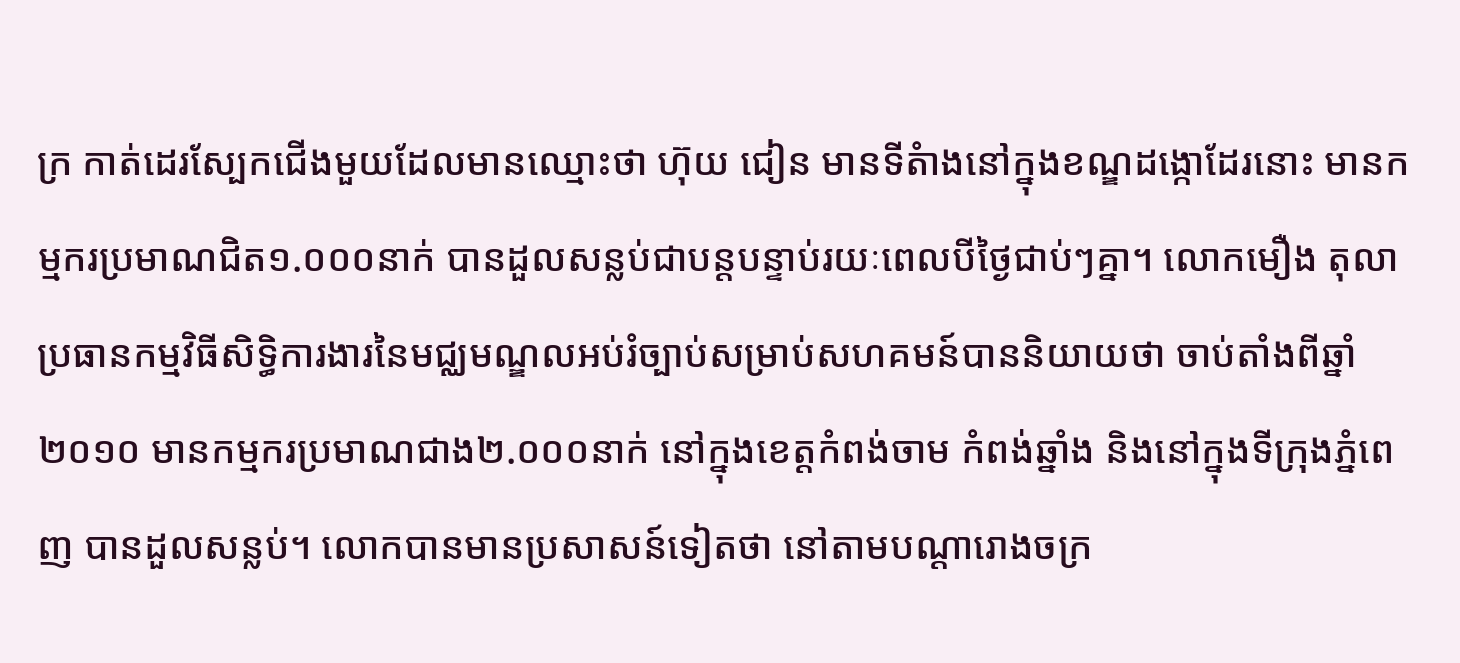ក្រ កាត់ដេរស្បែកជើងមួយដែលមានឈ្មោះថា ហ៊ុយ ជៀន មានទីតំាងនៅក្នុងខណ្ឌដង្កោដែរនោះ មានកម្មករប្រមាណជិត១.០០០នាក់ បានដួលសន្លប់ជាបន្តបន្ទាប់រយៈពេលបីថ្ងៃជាប់ៗគ្នា។ លោកមឿង តុលា ប្រធានកម្មវិធីសិទ្ធិការងារនៃមជ្ឈមណ្ឌលអប់រំច្បាប់សម្រាប់សហគមន៍បាននិយាយថា ចាប់តាំងពីឆ្នាំ២០១០ មានកម្មករប្រមាណជាង២.០០០នាក់ នៅក្នុងខេត្តកំពង់ចាម កំពង់ឆ្នាំង និងនៅក្នុងទីក្រុងភ្នំពេញ បានដួលសន្លប់។ លោកបានមានប្រសាសន៍ទៀតថា នៅតាមបណ្តារោងចក្រ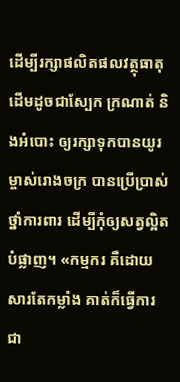ដើម្បីរក្សាផលិតផលវត្ថុធាតុដើមដូចជាស្បែក ក្រណាត់ និងអំបោះ ឲ្យរក្សាទុកបានយូរ ម្ចាស់រោងចក្រ បានប្រើប្រាស់ថ្នាំការពារ ដើម្បីកុំឲ្យសត្វល្អិតបំផ្លាញ។ «កម្មករ គឺដោយសារតែកម្លាំង គាត់ក៏ធ្វើការជា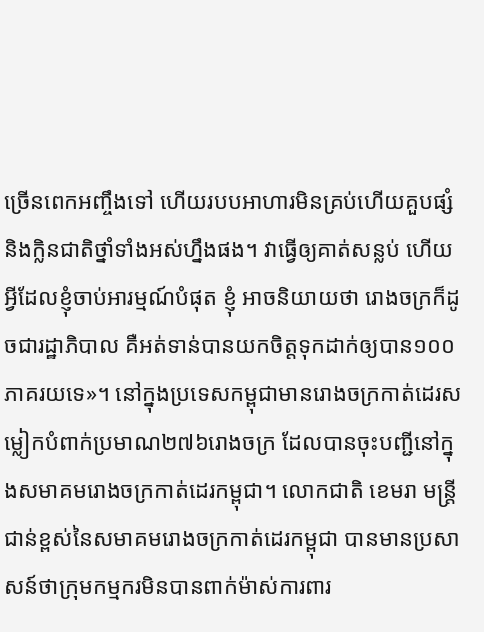ច្រើនពេកអញ្ចឹងទៅ ហើយរបបអាហារមិនគ្រប់ហើយគួបផ្សំនិងក្លិនជាតិថ្នាំទាំងអស់ហ្នឹងផង។ វាធ្វើឲ្យគាត់សន្លប់ ហើយអ្វីដែលខ្ញុំចាប់អារម្មណ៍បំផុត ខ្ញុំ អាចនិយាយថា រោងចក្រក៏ដូចជារដ្ឋាភិបាល គឺអត់ទាន់បានយកចិត្តទុកដាក់ឲ្យបាន១០០ភាគរយទេ»។ នៅក្នុងប្រទេសកម្ពុជាមានរោងចក្រកាត់ដេរសម្លៀកបំពាក់ប្រមាណ២៧៦រោងចក្រ ដែលបានចុះបញ្ជីនៅក្នុងសមាគមរោងចក្រកាត់ដេរកម្ពុជា។ លោកជាតិ ខេមរា មន្រ្តីជាន់ខ្ពស់នៃសមាគមរោងចក្រកាត់ដេរកម្ពុជា បានមានប្រសាសន៍ថាក្រុមកម្មករមិនបានពាក់ម៉ាស់ការពារ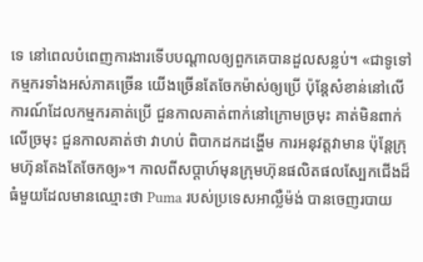ទេ នៅពេលបំពេញការងារទើបបណ្តាលឲ្យពួកគេបានដួលសន្លប់។ «ជាទូទៅកម្មករទាំងអស់ភាគច្រើន យើងច្រើនតែចែកម៉ាស់ឲ្យប្រើ ប៉ុន្តែសំខាន់នៅលើការណ៍ដែលកម្មករគាត់ប្រើ ជួនកាលគាត់ពាក់នៅក្រោមច្រមុះ គាត់មិនពាក់លើច្រមុះ ជួនកាលគាត់ថា វាហប់ ពិបាកដកដង្ហើម ការអនុវត្តវាមាន ប៉ុន្តែក្រុមហ៊ុនតែងតែចែកឲ្យ»។ កាលពីសប្តាហ៍មុនក្រុមហ៊ុនផលិតផលស្បែកជើងដ៏ធំមួយដែលមានឈ្មោះថា Puma របស់ប្រទេសអាល្លឺម៉ង់ បានចេញរបាយ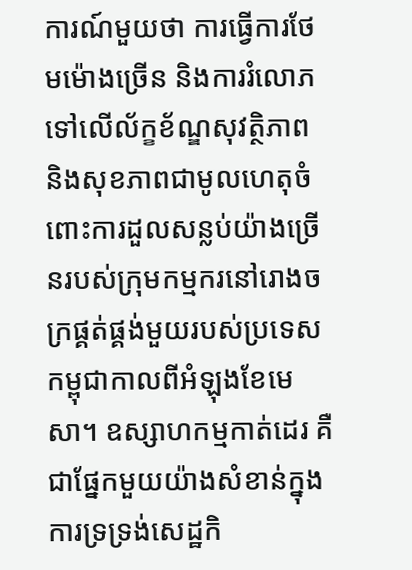ការណ៍មួយថា ការធ្វើការថែមម៉ោងច្រើន និងការរំលោភទៅលើល័ក្ខខ័ណ្ឌសុវត្ថិភាព និងសុខភាពជាមូលហេតុចំពោះការដួលសន្លប់យ៉ាងច្រើនរបស់ក្រុមកម្មករនៅរោងចក្រផ្គត់ផ្គង់មួយរបស់ប្រទេសកម្ពុជាកាលពីអំឡុងខែមេសា។ ឧស្សាហកម្មកាត់ដេរ គឺជាផ្នែកមួយយ៉ាងសំខាន់ក្នុងការទ្រទ្រង់សេដ្ឋកិ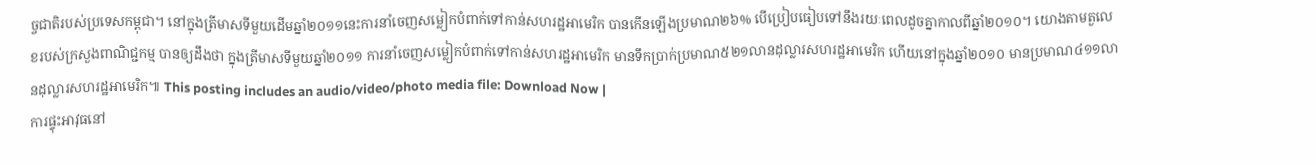ច្ចជាតិរបស់ប្រទេសកម្ពុជា។ នៅក្នុងត្រីមាសទីមួយដើមឆ្នាំ២០១១នេះការនាំចេញសម្លៀកបំពាក់ទៅកាន់សហរដ្ឋអាមេរិក បានកើនឡើងប្រមាណ២៦% បើប្រៀបធៀបទៅនឹងរយៈពេលដូចគ្នាកាលពីឆ្នាំ២០១០។ យោងតាមតួលេខរបស់ក្រសួងពាណិជ្ជកម្ម បានឲ្យដឹងថា ក្នុងត្រីមាសទីមួយឆ្នាំ២០១១ ការនាំចេញសម្លៀកបំពាក់ទៅកាន់សហរដ្ឋអាមេរិក មានទឹកប្រាក់ប្រមាណ៥២១លានដុល្លារសហរដ្ឋអាមេរិក ហើយនៅក្នុងឆ្នាំ២០១០ មានប្រមាណ៤១១លានដុល្លារសហរដ្ឋអាមេរិក៕ This posting includes an audio/video/photo media file: Download Now |
ការផ្ទុះអាវុធនៅ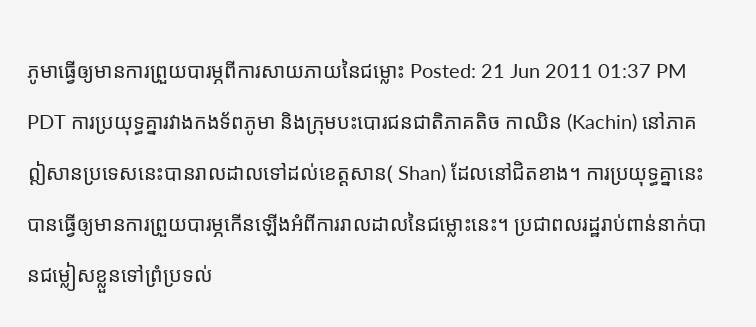ភូមាធ្វើឲ្យមានការព្រួយបារម្ភពីការសាយភាយនៃជម្លោះ Posted: 21 Jun 2011 01:37 PM PDT ការប្រយុទ្ធគ្នារវាងកងទ័ពភូមា និងក្រុមបះបោរជនជាតិភាគតិច កាឈិន (Kachin) នៅភាគឦសានប្រទេសនេះបានរាលដាលទៅដល់ខេត្តសាន( Shan) ដែលនៅជិតខាង។ ការប្រយុទ្ធគ្នានេះបានធ្វើឲ្យមានការព្រួយបារម្ភកើនឡើងអំពីការរាលដាលនៃជម្លោះនេះ។ ប្រជាពលរដ្ឋរាប់ពាន់នាក់បានជម្លៀសខ្លួនទៅព្រំប្រទល់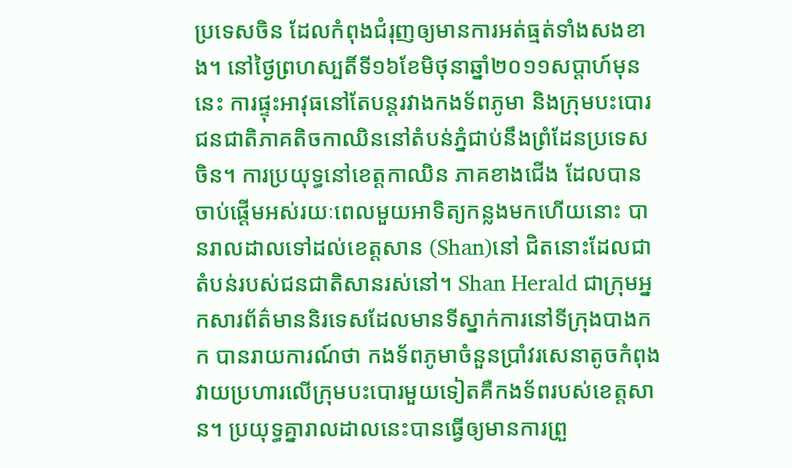ប្រទេសចិន ដែលកំពុងជំរុញឲ្យមានការអត់ធ្មត់ទាំងសងខាង។ នៅថ្ងៃព្រហស្បតិ៍ទី១៦ខែមិថុនាឆ្នាំ២០១១សប្តាហ៍មុននេះ ការផ្ទុះអាវុធនៅតែបន្តរវាងកងទ័ពភូមា និងក្រុមបះបោរជនជាតិភាគតិចកាឈិននៅតំបន់ភ្នំជាប់នឹងព្រំដែនប្រទេសចិន។ ការប្រយុទ្ធនៅខេត្តកាឈិន ភាគខាងជើង ដែលបានចាប់ផ្តើមអស់រយៈពេលមួយអាទិត្យកន្លងមកហើយនោះ បានរាលដាលទៅដល់ខេត្តសាន (Shan)នៅ ជិតនោះដែលជាតំបន់របស់ជនជាតិសានរស់នៅ។ Shan Herald ជាក្រុមអ្នកសារព័ត៌មាននិរទេសដែលមានទីស្នាក់ការនៅទីក្រុងបាងកក បានរាយការណ៍ថា កងទ័ពភូមាចំនួនប្រាំវរសេនាតូចកំពុងវាយប្រហារលើក្រុមបះបោរមួយទៀតគឺកងទ័ពរបស់ខេត្តសាន។ ប្រយុទ្ធគ្នារាលដាលនេះបានធ្វើឲ្យមានការព្រួ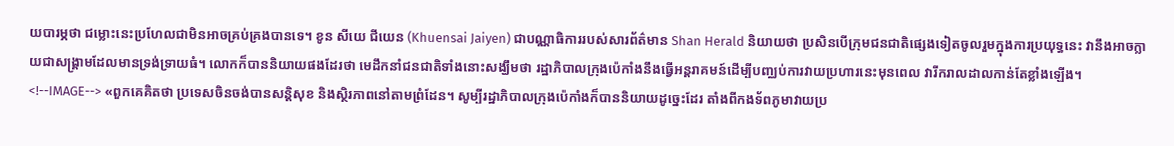យបារម្ភថា ជម្លោះនេះប្រហែលជាមិនអាចគ្រប់គ្រងបានទេ។ ខូន សីយេ ជីយេន (Khuensai Jaiyen) ជាបណ្ណាធិការរបស់សារព័ត៌មាន Shan Herald និយាយថា ប្រសិនបើក្រុមជនជាតិផ្សេងទៀតចូលរួមក្នុងការប្រយុទ្ធនេះ វានឹងអាចក្លាយជាសង្រ្គាមដែលមានទ្រង់ទ្រាយធំ។ លោកក៏បាននិយាយផងដែរថា មេដឹកនាំជនជាតិទាំងនោះសង្ឃឹមថា រដ្ឋាភិបាលក្រុងប៉េកាំងនឹងធ្វើអន្តរាគមន៍ដើម្បីបញ្ឈប់ការវាយប្រហារនេះមុនពេល វារីករាលដាលកាន់តែខ្លាំងឡើង។ <!--IMAGE--> «ពួកគេគិតថា ប្រទេសចិនចង់បានសន្តិសុខ និងស្ថិរភាពនៅតាមព្រំដែន។ សូម្បីរដ្ឋាភិបាលក្រុងប៉េកាំងក៏បាននិយាយដូច្នេះដែរ តាំងពីកងទ័ពភូមាវាយប្រ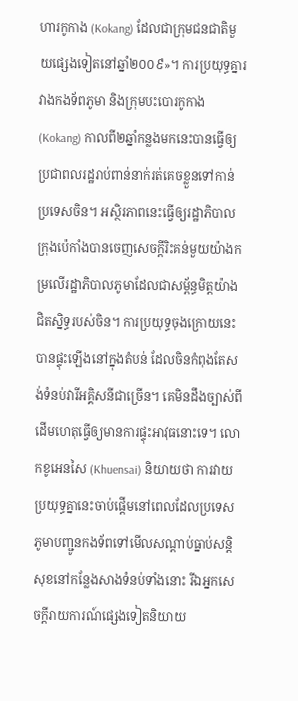ហារកូកាង (Kokang) ដែលជាក្រុមជនជាតិមួយផ្សេងទៀតនៅឆ្នាំ២០០៩»។ ការប្រយុទ្ធគ្នារវាងកងទ័ពភូមា និងក្រុមបះបោរកូកាង (Kokang) កាលពី២ឆ្នាំកន្លងមកនេះបានធ្វើឲ្យប្រជាពលរដ្ឋរាប់ពាន់នាក់រត់គេចខ្លួនទៅកាន់ប្រទេសចិន។ អស្ថិរភាពនេះធ្វើឲ្យរដ្ឋាភិបាលក្រុងប៉េកាំងបានចេញសេចក្តីរិះគន់មួយយ៉ាងកម្រលើរដ្ឋាភិបាលភូមាដែលជាសម្ព័ន្ធមិត្តយ៉ាងជិតស្និទ្ធរបស់ចិន។ ការប្រយុទ្ធចុងក្រោយនេះបានផ្ទុះឡើងនៅក្នុងតំបន់ ដែលចិនកំពុងតែសង់ទំនប់វារីអគ្គិសនីជាច្រើន។ គេមិនដឹងច្បាស់ពីដើមហេតុធ្វើឲ្យមានការផ្ទុះអាវុធនោះទេ។ លោកខូអេនសៃ (Khuensai) និយាយថា ការវាយប្រយុទ្ធគ្នានេះចាប់ផ្តើមនៅពេលដែលប្រទេសភូមាបញ្ជូនកងទ័ពទៅមើលសណ្តាប់ធ្នាប់សន្តិសុខនៅកន្លែងសាងទំនប់ទាំងនោះ រីឯអ្នកសេចក្តីរាយការណ៍ផ្សេងទៀតនិយាយ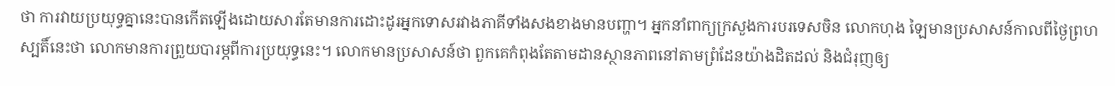ថា ការវាយប្រយុទ្ធគ្នានេះបានកើតឡើងដោយសារតែមានការដោះដូរអ្នកទោសរវាងភាគីទាំងសងខាងមានបញ្ហា។ អ្នកនាំពាក្យក្រសួងការបរទេសចិន លោកហុង ឡៃមានប្រសាសន៍កាលពីថ្ងៃព្រហស្បតិ៍នេះថា លោកមានការព្រួយបារម្ភពីការប្រយុទ្ធនេះ។ លោកមានប្រសាសន៍ថា ពួកគេកំពុងតែតាមដានស្ថានភាពនៅតាមព្រំដែនយ៉ាងដិតដល់ និងជំរុញឲ្យ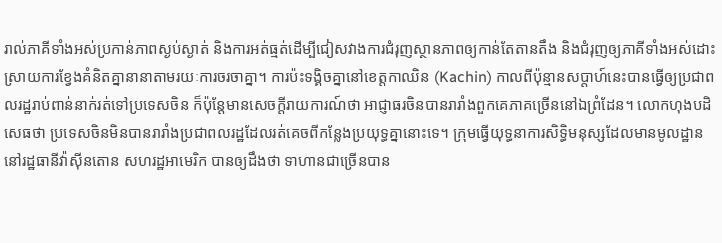រាល់ភាគីទាំងអស់ប្រកាន់ភាពស្ងប់ស្ងាត់ និងការអត់ធ្មត់ដើម្បីជៀសវាងការជំរុញស្ថានភាពឲ្យកាន់តែតានតឹង និងជំរុញឲ្យភាគីទាំងអស់ដោះស្រាយការខ្វែងគំនិតគ្នានានាតាមរយៈការចរចាគ្នា។ ការប៉ះទង្គិចគ្នានៅខេត្តកាឈិន (Kachin) កាលពីប៉ុន្មានសប្តាហ៍នេះបានធ្វើឲ្យប្រជាពលរដ្ឋរាប់ពាន់នាក់រត់ទៅប្រទេសចិន ក៏ប៉ុន្តែមានសេចក្តីរាយការណ៍ថា អាជ្ញាធរចិនបានរារាំងពួកគេភាគច្រើននៅឯព្រំដែន។ លោកហុងបដិសេធថា ប្រទេសចិនមិនបានរារាំងប្រជាពលរដ្ឋដែលរត់គេចពីកន្លែងប្រយុទ្ធគ្នានោះទេ។ ក្រុមធ្វើយុទ្ធនាការសិទ្ធិមនុស្សដែលមានមូលដ្ឋាននៅរដ្ឋធានីវ៉ាស៊ីនតោន សហរដ្ឋអាមេរិក បានឲ្យដឹងថា ទាហានជាច្រើនបាន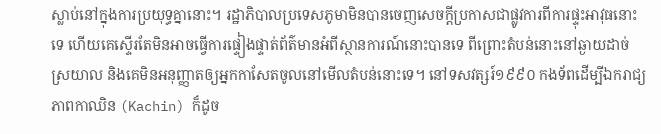ស្លាប់នៅក្នុងការប្រយុទ្ធគ្នានោះ។ រដ្ឋាភិបាលប្រទេសភូមាមិនបានចេញសេចក្តីប្រកាសជាផ្លូវការពីការផ្ទុះអាវុធនោះទេ ហើយគេស្ទើរតែមិនអាចធ្វើការផ្ទៀងផ្ទាត់ព័ត៌មានអំពីស្ថានការណ៍នោះបានទេ ពីព្រោះតំបន់នោះនៅឆ្ងាយដាច់ស្រយាល និងគេមិនអនុញ្ញាតឲ្យអ្នកកាសែតចូលនៅមើលតំបន់នោះទេ។ នៅទសវត្សរ៍១៩៩០ កងទ័ពដើម្បីឯករាជ្យភាពកាឈិន (Kachin) ក៏ដូច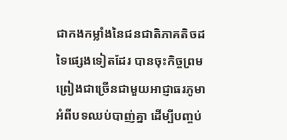ជាកងកម្លាំងនៃជនជាតិភាគតិចដទៃផ្សេងទៀតដែរ បានចុះកិច្ចព្រមព្រៀងជាច្រើនជាមួយអាជ្ញាធរភូមាអំពីបទឈប់បាញ់គ្នា ដើម្បីបញ្ចប់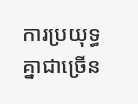ការប្រយុទ្ធគ្នាជាច្រើន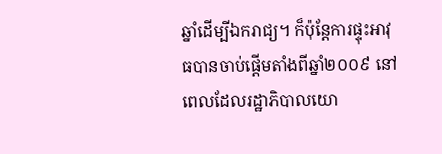ឆ្នាំដើម្បីឯករាជ្យ។ ក៏ប៉ុន្តែការផ្ទុះអាវុធបានចាប់ផ្តើមតាំងពីឆ្នាំ២០០៩ នៅពេលដែលរដ្ឋាភិបាលយោ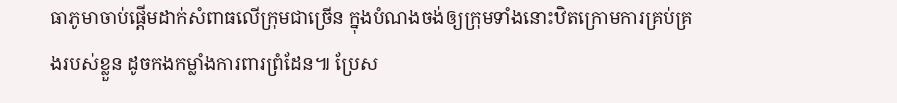ធាភូមាចាប់ផ្តើមដាក់សំពាធលើក្រុមជាច្រើន ក្នុងបំណងចង់ឲ្យក្រុមទាំងនោះឋិតក្រោមការគ្រប់គ្រងរបស់ខ្លួន ដូចកងកម្លាំងការពារព្រំដែន៕ ប្រែស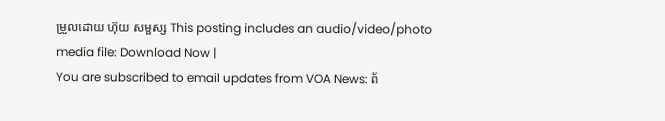ម្រួលដោយ ហ៊ុយ សម្ផស្ស This posting includes an audio/video/photo media file: Download Now |
You are subscribed to email updates from VOA News: ព័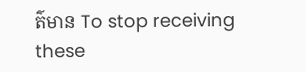ត៌មាន To stop receiving these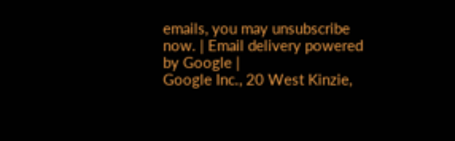emails, you may unsubscribe now. | Email delivery powered by Google |
Google Inc., 20 West Kinzie,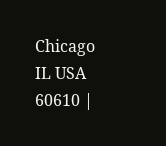Chicago IL USA 60610 |